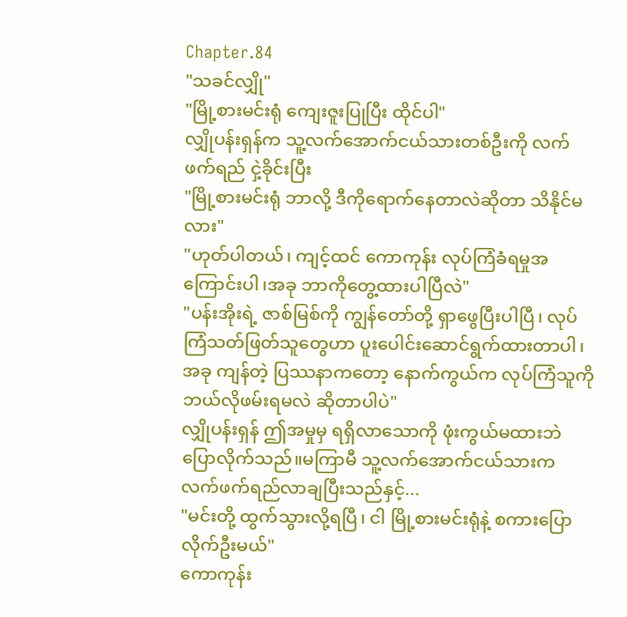Chapter.84
"သခင်လျှို"
"မြို့စားမင်းရုံ ကျေးဇူးပြုပြီး ထိုင်ပါ"
လျှိုပန်းရှန်က သူ့လက်အောက်ငယ်သားတစ်ဦးကို လက်ဖက်ရည် ငှဲ့ခိုင်းပြီး
"မြို့စားမင်းရုံ ဘာလို့ ဒီကိုရောက်နေတာလဲဆိုတာ သိနိုင်မလား"
"ဟုတ်ပါတယ်၊ ကျင့်ထင် ကောကုန်း လုပ်ကြံခံရမှုအကြောင်းပါ၊အခု ဘာကိုတွေ့ထားပါပြီလဲ"
"ပန်းအိုးရဲ့ ဇာစ်မြစ်ကို ကျွန်တော်တို့ ရှာဖွေပြီးပါပြီ၊ လုပ်ကြံသတ်ဖြတ်သူတွေဟာ ပူးပေါင်းဆောင်ရွက်ထားတာပါ၊အခု ကျန်တဲ့ ပြဿနာကတော့ နောက်ကွယ်က လုပ်ကြံသူကို ဘယ်လိုဖမ်းရမလဲ ဆိုတာပါပဲ"
လျှိုပန်းရှန် ဤအမှုမှ ရရှိလာသောကို ဖုံးကွယ်မထားဘဲ ပြောလိုက်သည်။မကြာမီ သူ့လက်အောက်ငယ်သားက လက်ဖက်ရည်လာချပြီးသည်နှင့်...
"မင်းတို့ ထွက်သွားလို့ရပြီ၊ ငါ မြို့စားမင်းရုံနဲ့ စကားပြောလိုက်ဦးမယ်"
ကောကုန်း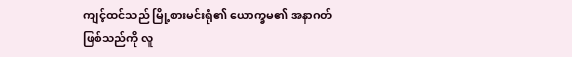ကျင့်ထင်သည် မြို့စားမင်းရုံ၏ ယောက္ခမ၏ အနာဂတ်ဖြစ်သည်ကို လူ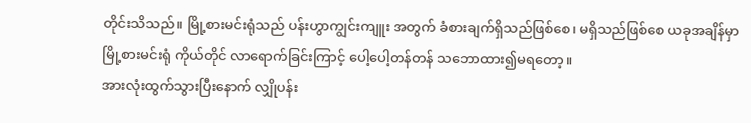တိုင်းသိသည်။ မြို့စားမင်းရုံသည် ပန်းဟွာကျွင်းကျူး အတွက် ခံစားချက်ရှိသည်ဖြစ်စေ၊ မရှိသည်ဖြစ်စေ ယခုအချိန်မှာ မြို့စားမင်းရုံ ကိုယ်တိုင် လာရောက်ခြင်းကြာင့် ပေါ့ပေါ့တန်တန် သဘောထား၍မရတော့။
အားလုံးထွက်သွားပြီးနောက် လျှိုပန်း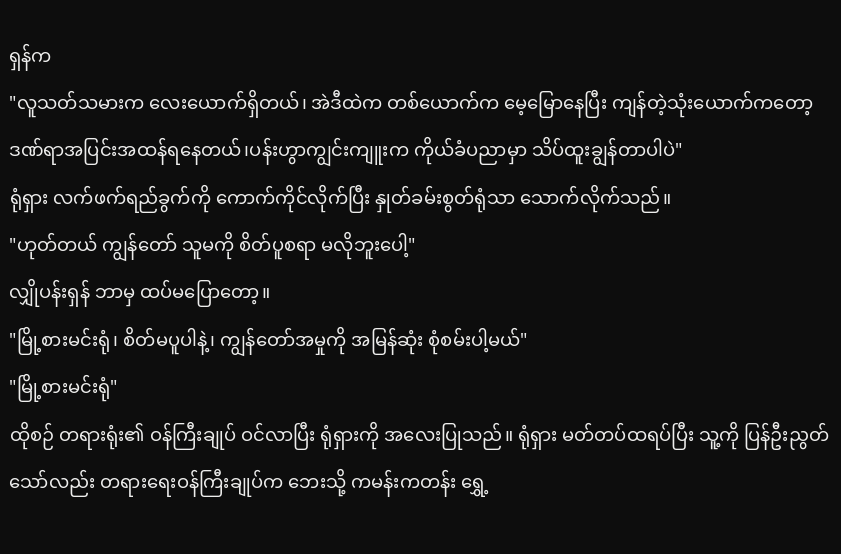ရှန်က
"လူသတ်သမားက လေးယောက်ရှိတယ်၊ အဲဒီထဲက တစ်ယောက်က မေ့မြောနေပြီး ကျန်တဲ့သုံးယောက်ကတော့ ဒဏ်ရာအပြင်းအထန်ရနေတယ်၊ပန်းဟွာကျွင်းကျူးက ကိုယ်ခံပညာမှာ သိပ်ထူးချွန်တာပါပဲ"
ရုံရှား လက်ဖက်ရည်ခွက်ကို ကောက်ကိုင်လိုက်ပြီး နှုတ်ခမ်းစွတ်ရုံသာ သောက်လိုက်သည်။
"ဟုတ်တယ် ကျွန်တော် သူမကို စိတ်ပူစရာ မလိုဘူးပေါ့"
လျှိုပန်းရှန် ဘာမှ ထပ်မပြောတော့။
"မြို့စားမင်းရုံ၊ စိတ်မပူပါနဲ့၊ ကျွန်တော်အမှုကို အမြန်ဆုံး စုံစမ်းပါ့မယ်"
"မြို့စားမင်းရုံ"
ထိုစဉ် တရားရုံး၏ ဝန်ကြီးချုပ် ဝင်လာပြီး ရုံရှားကို အလေးပြုသည်။ ရုံရှား မတ်တပ်ထရပ်ပြီး သူ့ကို ပြန်ဦးညွတ်သော်လည်း တရားရေးဝန်ကြီးချုပ်က ဘေးသို့ ကမန်းကတန်း ရွှေ့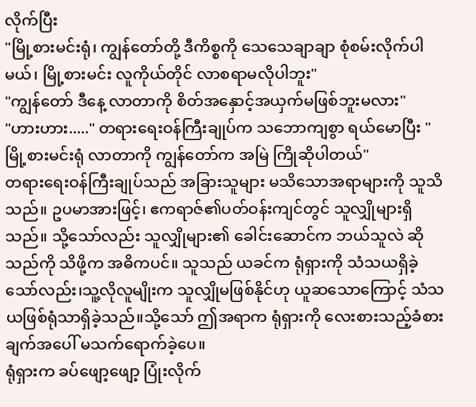လိုက်ပြီး
"မြို့စားမင်းရုံ၊ ကျွန်တော်တို့ ဒီကိစ္စကို သေသေချာချာ စုံစမ်းလိုက်ပါမယ်၊ မြို့စားမင်း လူကိုယ်တိုင် လာစရာမလိုပါဘူး"
"ကျွန်တော် ဒီနေ့ လာတာကို စိတ်အနှောင့်အယှက်မဖြစ်ဘူးမလား"
"ဟားဟား....." တရားရေးဝန်ကြီးချုပ်က သဘောကျစွာ ရယ်မောပြီး "မြို့စားမင်းရုံ လာတာကို ကျွန်တော်က အမြဲ ကြိုဆိုပါတယ်"
တရားရေးဝန်ကြီးချုပ်သည် အခြားသူများ မသိသောအရာများကို သူသိသည်။ ဥပမာအားဖြင့်၊ ဧကရာဇ်၏ပတ်ဝန်းကျင်တွင် သူလျှိုများရှိသည်။ သို့သော်လည်း သူလျှိုများ၏ ခေါင်းဆောင်က ဘယ်သူလဲ ဆိုသည်ကို သိဖို့က အဓိကပင်။ သူသည် ယခင်က ရုံရှားကို သံသယရှိခဲ့သော်လည်း၊သူ့လိုလူမျိုးက သူလျှိုမဖြစ်နိုင်ဟု ယူဆသောကြောင့် သံသယဖြစ်ရုံသာရှိခဲ့သည်။သို့သော် ဤအရာက ရုံရှားကို လေးစားသည့်ခံစားချက်အပေါ် မသက်ရောက်ခဲ့ပေ။
ရုံရှားက ခပ်ဖျော့ဖျော့ ပြုံးလိုက်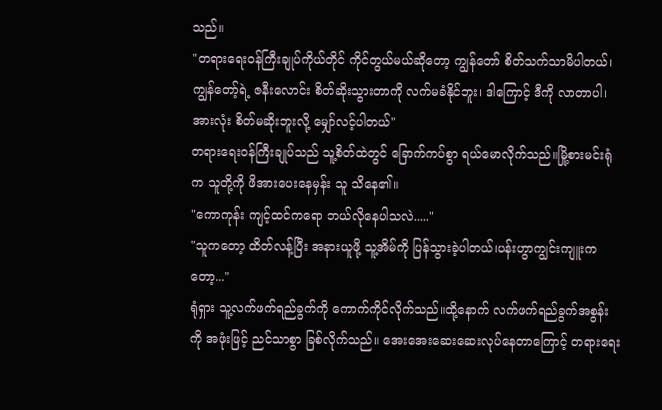သည်။
"တရားရေးဝန်ကြီးချုပ်ကိုယ်တိုင် ကိုင်တွယ်မယ်ဆိုတော့ ကျွန်တော် စိတ်သက်သာမိပါတယ်၊ ကျွန်တော့်ရဲ့ ဇနီးလောင်း စိတ်ဆိုးသွားတာကို လက်မခံနိုင်ဘူး၊ ဒါကြောင့် ဒီကို လာတာပါ၊အားလုံး စိတ်မဆိုးဘူးလို့ မျှော်လင့်ပါတယ်"
တရားရေးဝန်ကြီးချုပ်သည် သူ့စိတ်ထဲတွင် ခြောက်ကပ်စွာ ရယ်မောလိုက်သည်။မြို့စားမင်းရုံက သူတို့ကို ဖိအားပေးနေမှန်း သူ သိနေ၏။
"ကောကုန်း ကျင့်ထင်ကရော ဘယ်လိုနေပါသလဲ....."
"သူကတော့ ထိတ်လန့်ပြီး အနားယူဖို့ သူ့အိမ်ကို ပြန်သွားခဲ့ပါတယ်၊ပန်းဟွာကျွင်းကျူးကတော့..."
ရုံရှား သူ့လက်ဖက်ရည်ခွက်ကို ကောက်ကိုင်လိုက်သည်။ထို့နောက် လက်ဖက်ရည်ခွက်အစွန်းကို အဖုံးဖြင့် ညင်သာစွာ ခြစ်လိုက်သည်။ အေးအေးဆေးဆေးလုပ်နေတာကြောင့် တရားရေး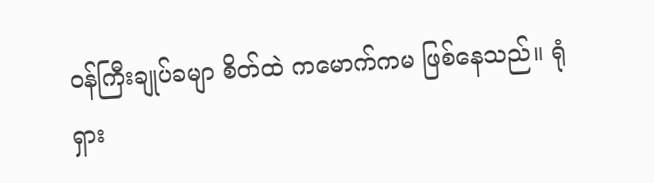ဝန်ကြီးချုပ်ခမျာ စိတ်ထဲ ကမောက်ကမ ဖြစ်နေသည်။ ရုံရှား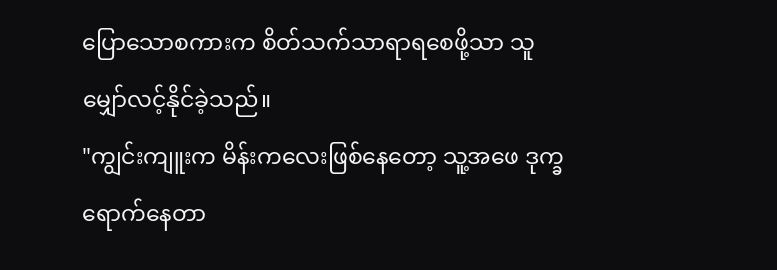ပြောသောစကားက စိတ်သက်သာရာရစေဖို့သာ သူမျှော်လင့်နိုင်ခဲ့သည်။
"ကျွင်းကျူးက မိန်းကလေးဖြစ်နေတော့ သူ့အဖေ ဒုက္ခရောက်နေတာ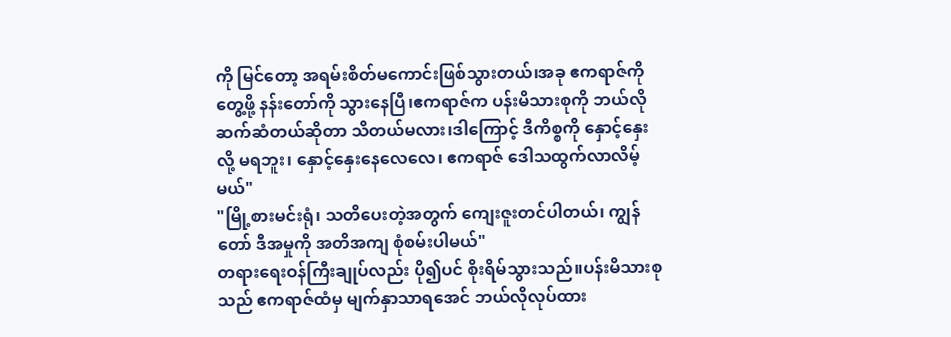ကို မြင်တော့ အရမ်းစိတ်မကောင်းဖြစ်သွားတယ်၊အခု ဧကရာဇ်ကို တွေ့ဖို့ နန်းတော်ကို သွားနေပြီ၊ဧကရာဇ်က ပန်းမိသားစုကို ဘယ်လိုဆက်ဆံတယ်ဆိုတာ သိတယ်မလား၊ဒါကြောင့် ဒီကိစ္စကို နှောင့်နှေးလို့ မရဘူး၊ နှောင့်နှေးနေလေလေ၊ ဧကရာဇ် ဒေါသထွက်လာလိမ့်မယ်"
"မြို့စားမင်းရုံ၊ သတိပေးတဲ့အတွက် ကျေးဇူးတင်ပါတယ်၊ ကျွန်တော် ဒီအမှုကို အတိအကျ စုံစမ်းပါမယ်"
တရားရေးဝန်ကြီးချုပ်လည်း ပို၍ပင် စိုးရိမ်သွားသည်။ပန်းမိသားစုသည် ဧကရာဇ်ထံမှ မျက်နှာသာရအေင် ဘယ်လိုလုပ်ထား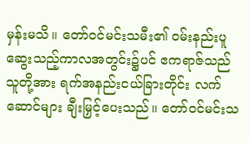မှန်းမသိ။ တော်ဝင်မင်းသမီး၏ ဝမ်းနည်းပူဆွေးသည့်ကာလအတွင်း၌ပင် ဧကရာဇ်သည် သူတို့အား ရက်အနည်းငယ်ခြားတိုင်း လက်ဆောင်များ ချီးမြှင့်ပေးသည်။ တော်ဝင်မင်းသ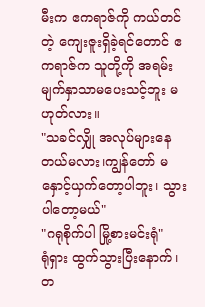မီးက ဧကရာဇ်ကို ကယ်တင်တဲ့ ကျေးဇူးရှိခဲ့ရင်တောင် ဧကရာဇ်က သူတို့ကို အရမ်း မျက်နှာသာမပေးသင့်ဘူး မဟုတ်လား။
"သခင်လျှို အလုပ်များနေတယ်မလား၊ကျွန်တော် မနှောင့်ယှက်တော့ပါဘူး၊ သွားပါတော့မယ်"
"ဂရုစိုက်ပါ မြို့စားမင်းရုံ"
ရုံရှား ထွက်သွားပြီးနောက်၊ တ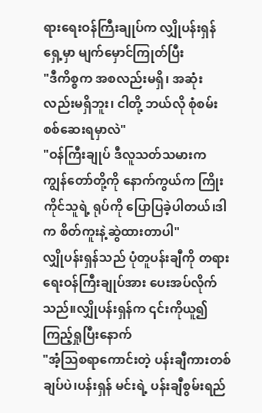ရားရေးဝန်ကြီးချုပ်က လျှိုပန်းရှန် ရှေ့မှာ မျက်မှောင်ကြုတ်ပြီး
"ဒီကိစ္စက အစလည်းမရှိ၊ အဆုံးလည်းမရှိဘူး၊ ငါတို့ ဘယ်လို စုံစမ်းစစ်ဆေးရမှာလဲ"
"ဝန်ကြီးချုပ် ဒီလူသတ်သမားက ကျွန်တော်တို့ကို နောက်ကွယ်က ကြိုးကိုင်သူရဲ့ ရုပ်ကို ပြောပြခဲ့ပါတယ်၊ဒါက စိတ်ကူးနဲ့ဆွဲထားတာပါ"
လျှိုပန်းရှန်သည် ပုံတူပန်းချီကို တရားရေးဝန်ကြီးချုပ်အား ပေးအပ်လိုက်သည်။လျှိုပန်းရှန်က ၎င်းကိုယူ၍ ကြည့်ရှုပြီးနောက်
"အံ့သြစရာကောင်းတဲ့ ပန်းချီကားတစ်ချပ်ပဲ၊ပန်းရှန် မင်းရဲ့ ပန်းချီစွမ်းရည်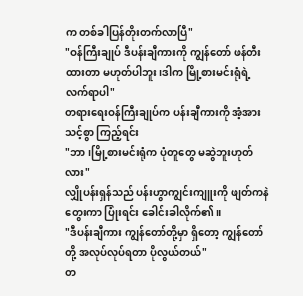က တစ်ခါပြန်တိုးတက်လာပြီ"
"ဝန်ကြီးချုပ် ဒီပန်းချီကားကို ကျွန်တော် ဖန်တီးထားတာ မဟုတ်ပါဘူး၊ဒါက မြို့စားမင်းရုံရဲ့ လက်ရာပါ"
တရားရေးဝန်ကြီးချုပ်က ပန်းချီကားကို အံ့အားသင့်စွာ ကြည့်ရင်း
"ဘာ၊မြို့စားမင်းရုံက ပုံတူတွေ မဆွဲဘူးဟုတ်လား"
လျှိုပန်းရှန်သည် ပန်းဟွာကျွင်းကျူးကို ဖျတ်ကနဲတွေးကာ ပြုံးရင်း ခေါင်းခါလိုက်၏။
"ဒီပန်းချီကား ကျွန်တော်တို့မှာ ရှိတော့ ကျွန်တော်တို့ အလုပ်လုပ်ရတာ ပိုလွယ်တယ်"
တ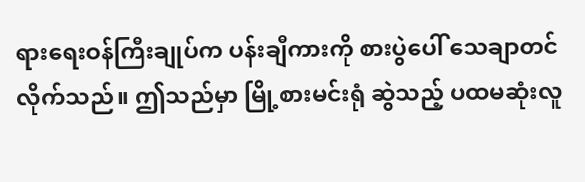ရားရေးဝန်ကြီးချုပ်က ပန်းချီကားကို စားပွဲပေါ် သေချာတင်လိုက်သည်။ ဤသည်မှာ မြို့စားမင်းရုံ ဆွဲသည့် ပထမဆုံးလူ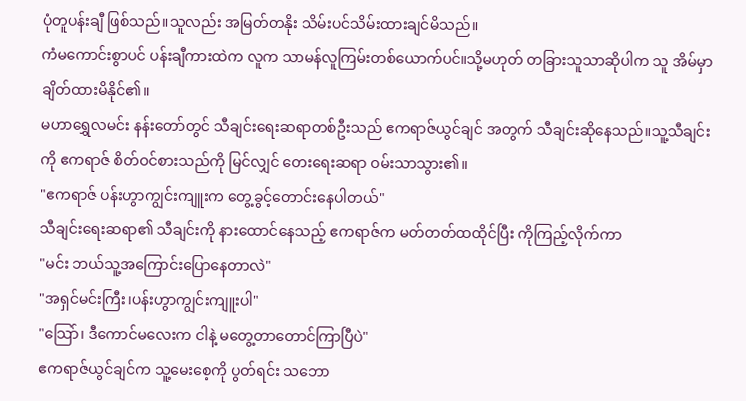ပုံတူပန်းချီ ဖြစ်သည်။သူလည်း အမြတ်တနိုး သိမ်းပင်သိမ်းထားချင်မိသည်။
ကံမကောင်းစွာပင် ပန်းချီကားထဲက လူက သာမန်လူကြမ်းတစ်ယောက်ပင်။သို့မဟုတ် တခြားသူသာဆိုပါက သူ အိမ်မှာ ချိတ်ထားမိနိုင်၏။
မဟာရွှေလမင်း နန်းတော်တွင် သီချင်းရေးဆရာတစ်ဦးသည် ဧကရာဇ်ယွင်ချင် အတွက် သီချင်းဆိုနေသည်။သူ့သီချင်းကို ဧကရာဇ် စိတ်ဝင်စားသည်ကို မြင်လျှင် တေးရေးဆရာ ဝမ်းသာသွား၏။
"ဧကရာဇ် ပန်းဟွာကျွင်းကျူးက တွေ့ခွင့်တောင်းနေပါတယ်"
သီချင်းရေးဆရာ၏ သီချင်းကို နားထောင်နေသည့် ဧကရာဇ်က မတ်တတ်ထထိုင်ပြီး ကိုကြည့်လိုက်ကာ
"မင်း ဘယ်သူ့အကြောင်းပြောနေတာလဲ"
"အရှင်မင်းကြီး၊ပန်းဟွာကျွင်းကျူးပါ"
"သြော်၊ ဒီကောင်မလေးက ငါနဲ့ မတွေ့တာတောင်ကြာပြီပဲ"
ဧကရာဇ်ယွင်ချင်က သူ့မေးစေ့ကို ပွတ်ရင်း သဘော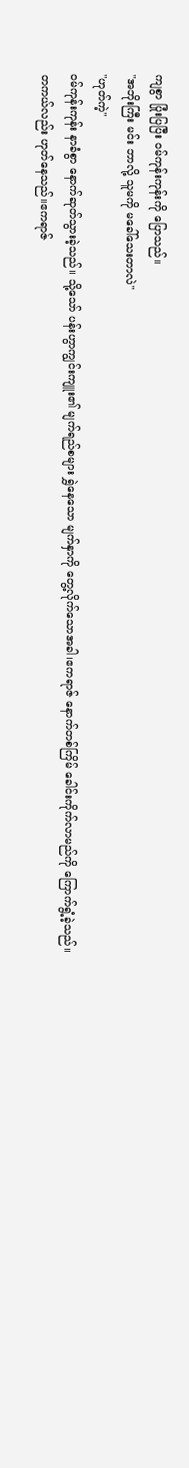ကျစွာ ပြုံးပြပြီး ဝမ်ကုန်းကုန်းကို ပြောသည်။
"အဘိုးကြီး မင်း ဘာလို့ သူမကို မခေါ်သေးတာလဲ"
"ဟုတ်ကဲ့"
ဝမ်ကုန်းကုန်း နာခံစွာ နောက်ဆုတ်သွားခဲ့သည်။ သို့သော် ပန်းဟွာကျွင်းကျူး၏ မျက်ရည်စများ ရွှဲနေသော မျက်နှာကို တွေ့လိုက်သောအခါ၊ဧကရာဇ် နောက်တစ်ကြိမ် ခေါင်းကိုက်လာမည်ကို ကြောက်ရွံ့ခဲ့သည်။
တကယ်လည်း ဟုတ်နေသည်။ဧကရာဇ်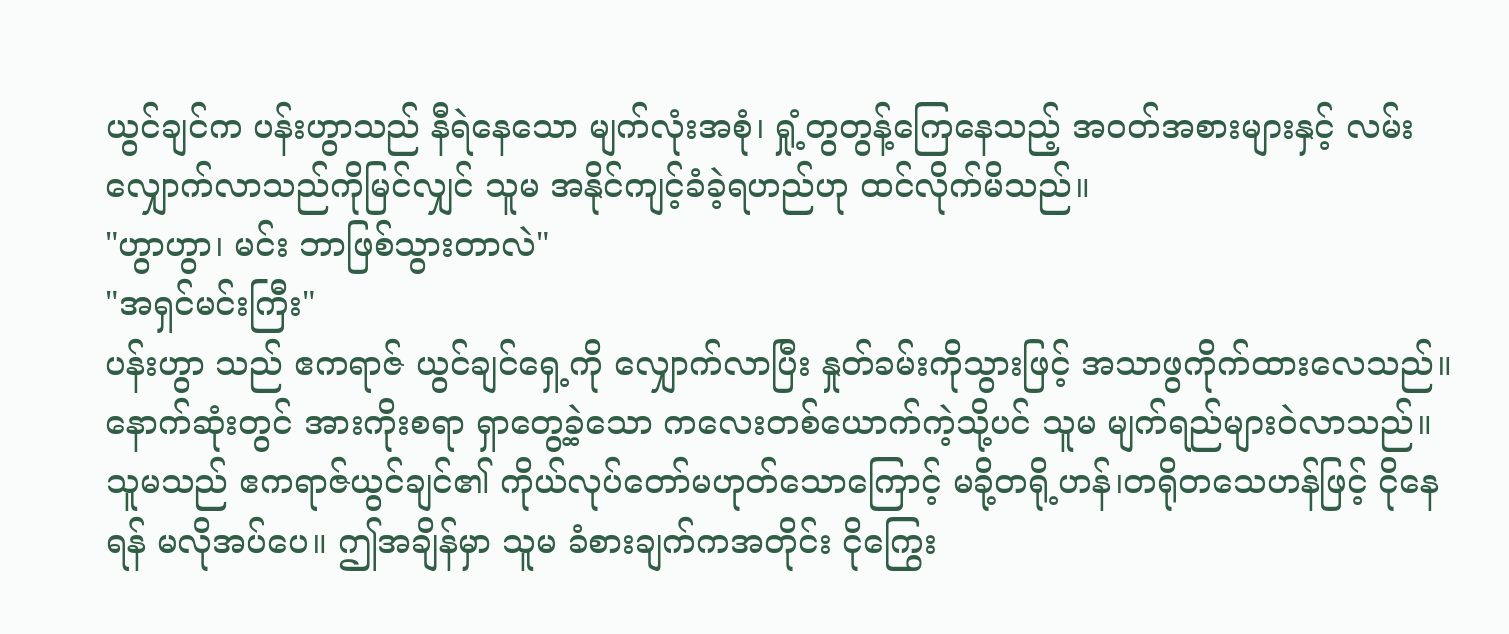ယွင်ချင်က ပန်းဟွာသည် နီရဲနေသော မျက်လုံးအစုံ၊ ရှုံ့တွတွန့်ကြေနေသည့် အဝတ်အစားများနှင့် လမ်းလျှောက်လာသည်ကိုမြင်လျှင် သူမ အနိုင်ကျင့်ခံခဲ့ရဟည်ဟု ထင်လိုက်မိသည်။
"ဟွာဟွာ၊ မင်း ဘာဖြစ်သွားတာလဲ"
"အရှင်မင်းကြီး"
ပန်းဟွာ သည် ဧကရာဇ် ယွင်ချင်ရှေ့ကို လျှောက်လာပြီး နှုတ်ခမ်းကိုသွားဖြင့် အသာဖွကိုက်ထားလေသည်။ နောက်ဆုံးတွင် အားကိုးစရာ ရှာတွေ့ခဲ့သော ကလေးတစ်ယောက်ကဲ့သို့ပင် သူမ မျက်ရည်များဝဲလာသည်။
သူမသည် ဧကရာဇ်ယွင်ချင်၏ ကိုယ်လုပ်တော်မဟုတ်သောကြောင့် မခို့တရို့ဟန်၊တရိုတသေဟန်ဖြင့် ငိုနေရန် မလိုအပ်ပေ။ ဤအချိန်မှာ သူမ ခံစားချက်ကအတိုင်း ငိုကြွေး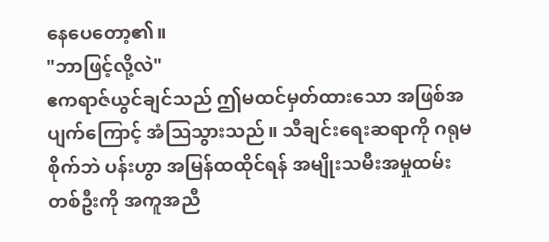နေပေတော့၏။
"ဘာဖြင့်လို့လဲ"
ဧကရာဇ်ယွင်ချင်သည် ဤမထင်မှတ်ထားသော အဖြစ်အပျက်ကြောင့် အံသြသွားသည်။ သီချင်းရေးဆရာကို ဂရုမစိုက်ဘဲ ပန်းဟွာ အမြန်ထထိုင်ရန် အမျိုးသမီးအမှုထမ်းတစ်ဦးကို အကူအညီ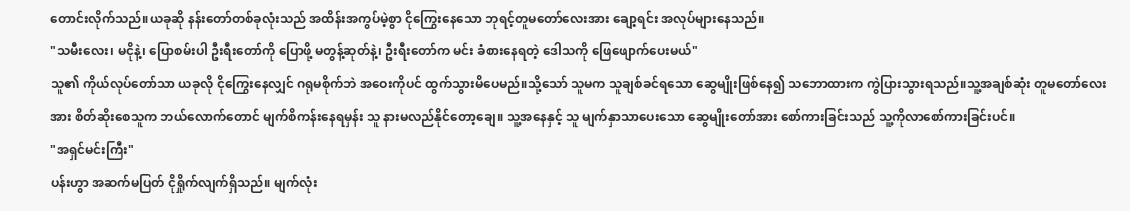တောင်းလိုက်သည်။ယခုဆို နန်းတော်တစ်ခုလုံးသည် အထိန်းအကွပ်မဲ့စွာ ငိုကြွေးနေသော ဘုရင့်တူမတော်လေးအား ချော့ရင်း အလုပ်များနေသည်။
"သမီးလေး၊ မငိုနဲ့၊ ပြောစမ်းပါ ဦးရီးတော်ကို ပြောဖို့ မတွန့်ဆုတ်နဲ့၊ ဦးရီးတော်က မင်း ခံစားနေရတဲ့ ဒေါသကို ဖြေဖျောက်ပေးမယ်"
သူ၏ ကိုယ်လုပ်တော်သာ ယခုလို ငိုကြွေးနေလျှင် ဂရုမစိုက်ဘဲ အဝေးကိုပင် ထွက်သွားမိပေမည်။သို့သော် သူမက သူချစ်ခင်ရသော ဆွေမျိုးဖြစ်နေ၍ သဘောထားက ကွဲပြားသွားရသည်။သူ့အချစ်ဆုံး တူမတော်လေးအား စိတ်ဆိုးစေသူက ဘယ်လောက်တောင် မျက်စိကန်းနေရမှန်း သူ နားမလည်နိုင်တော့ချေ။ သူ့အနေနှင့် သူ မျက်နှာသာပေးသော ဆွေမျိုးတော်အား စော်ကားခြင်းသည် သူ့ကိုလာစော်ကားခြင်းပင်။
"အရှင်မင်းကြီး"
ပန်းဟွာ အဆက်မပြတ် ငိုရှိုက်လျက်ရှိသည်။ မျက်လုံး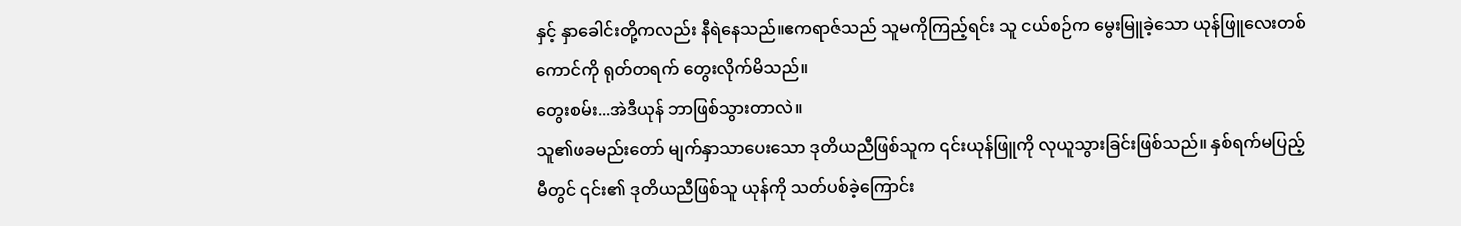နှင့် နှာခေါင်းတို့ကလည်း နီရဲနေသည်။ဧကရာဇ်သည် သူမကိုကြည့်ရင်း သူ ငယ်စဉ်က မွေးမြူခဲ့သော ယုန်ဖြူလေးတစ်ကောင်ကို ရုတ်တရက် တွေးလိုက်မိသည်။
တွေးစမ်း...အဲဒီယုန် ဘာဖြစ်သွားတာလဲ။
သူ၏ဖခမည်းတော် မျက်နှာသာပေးသော ဒုတိယညီဖြစ်သူက ၎င်းယုန်ဖြူကို လုယူသွားခြင်းဖြစ်သည်။ နှစ်ရက်မပြည့်မီတွင် ၎င်း၏ ဒုတိယညီဖြစ်သူ ယုန်ကို သတ်ပစ်ခဲ့ကြောင်း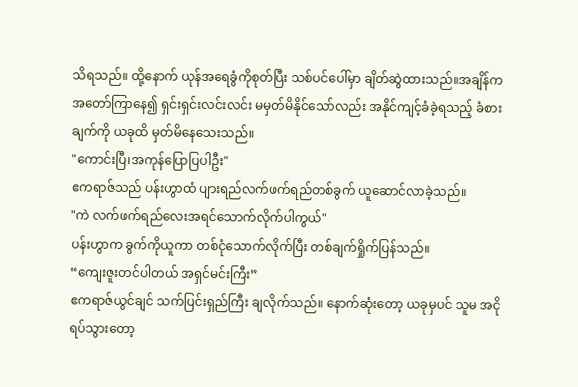သိရသည်။ ထို့နောက် ယုန်အရေခွံကိုစုတ်ပြီး သစ်ပင်ပေါ်မှာ ချိတ်ဆွဲထားသည်။အချိန်က အတော်ကြာနေ၍ ရှင်းရှင်းလင်းလင်း မမှတ်မိနိုင်သော်လည်း အနိုင်ကျင့်ခံခဲ့ရသည့် ခံစားချက်ကို ယခုထိ မှတ်မိနေသေးသည်။
"ကောင်းပြီ၊အကုန်ပြောပြပါဦး"
ဧကရာဇ်သည် ပန်းဟွာထံ ပျားရည်လက်ဖက်ရည်တစ်ခွက် ယူဆောင်လာခဲ့သည်။
"ကဲ လက်ဖက်ရည်လေးအရင်သောက်လိုက်ပါကွယ်"
ပန်းဟွာက ခွက်ကိုယူကာ တစ်ငုံသောက်လိုက်ပြီး တစ်ချက်ရှိုက်ပြန်သည်။
“ကျေးဇူးတင်ပါတယ် အရှင်မင်းကြီး”
ဧကရာဇ်ယွင်ချင် သက်ပြင်းရှည်ကြီး ချလိုက်သည်။ နောက်ဆုံးတော့ ယခုမှပင် သူမ အငိုရပ်သွားတော့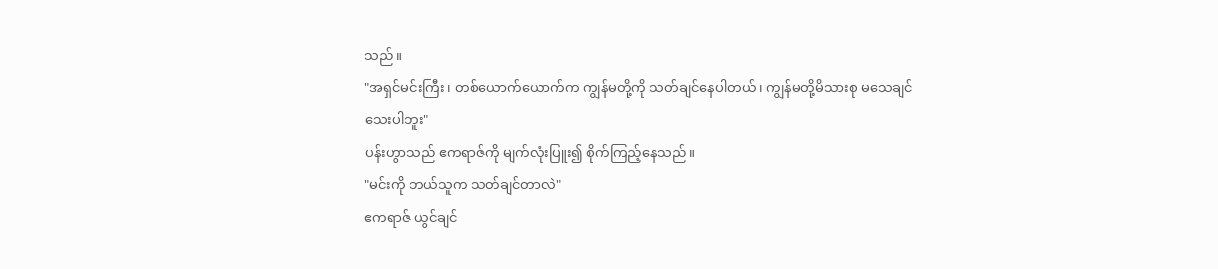သည်။
"အရှင်မင်းကြီး၊ တစ်ယောက်ယောက်က ကျွန်မတို့ကို သတ်ချင်နေပါတယ်၊ ကျွန်မတို့မိသားစု မသေချင်သေးပါဘူး"
ပန်းဟွာသည် ဧကရာဇ်ကို မျက်လုံးပြူး၍ စိုက်ကြည့်နေသည်။
"မင်းကို ဘယ်သူက သတ်ချင်တာလဲ"
ဧကရာဇ် ယွင်ချင်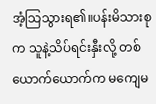အံ့သြသွားရ၏။ပန်းမိသားစုက သူနဲ့သိပ်ရင်းနှီးလို့ တစ်ယောက်ယောက်က မကျေမ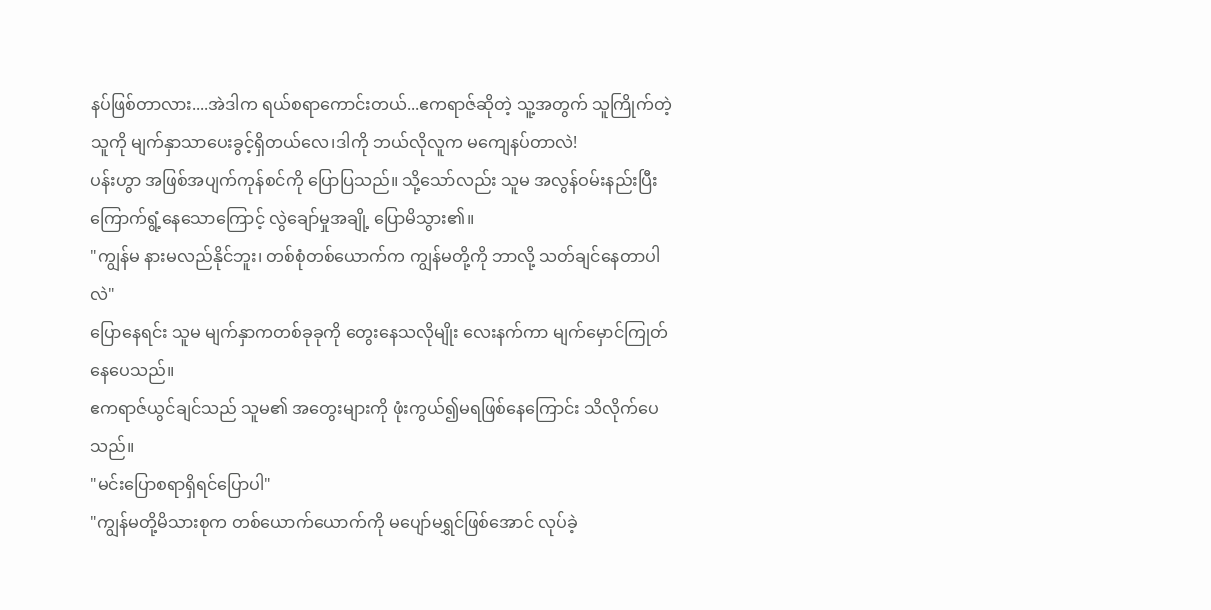နပ်ဖြစ်တာလား....အဲဒါက ရယ်စရာကောင်းတယ်...ဧကရာဇ်ဆိုတဲ့ သူ့အတွက် သူကြိုက်တဲ့သူကို မျက်နှာသာပေးခွင့်ရှိတယ်လေ၊ဒါကို ဘယ်လိုလူက မကျေနပ်တာလဲ!
ပန်းဟွာ အဖြစ်အပျက်ကုန်စင်ကို ပြောပြသည်။ သို့သော်လည်း သူမ အလွန်ဝမ်းနည်းပြီး ကြောက်ရွံ့နေသောကြောင့် လွဲချော်မှုအချို့ ပြောမိသွား၏။
"ကျွန်မ နားမလည်နိုင်ဘူး၊ တစ်စုံတစ်ယောက်က ကျွန်မတို့ကို ဘာလို့ သတ်ချင်နေတာပါလဲ"
ပြောနေရင်း သူမ မျက်နှာကတစ်ခုခုကို တွေးနေသလိုမျိုး လေးနက်ကာ မျက်မှောင်ကြုတ်နေပေသည်။
ဧကရာဇ်ယွင်ချင်သည် သူမ၏ အတွေးများကို ဖုံးကွယ်၍မရဖြစ်နေကြောင်း သိလိုက်ပေသည်။
"မင်းပြောစရာရှိရင်ပြောပါ"
"ကျွန်မတို့မိသားစုက တစ်ယောက်ယောက်ကို မပျော်မရွှင်ဖြစ်အောင် လုပ်ခဲ့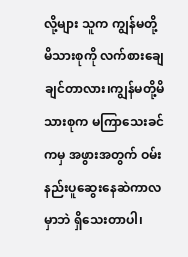လို့များ သူက ကျွန်မတို့မိသားစုကို လက်စားချေချင်တာလား၊ကျွန်မတို့မိသားစုက မကြာသေးခင်ကမှ အဖွားအတွက် ဝမ်းနည်းပူဆွေးနေဆဲကာလမှာဘဲ ရှိသေးတာပါ၊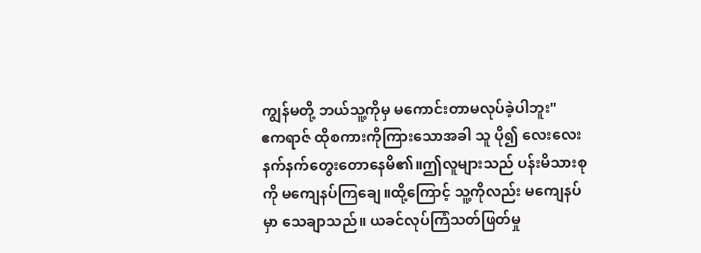ကျွန်မတို့ ဘယ်သူ့ကိုမှ မကောင်းတာမလုပ်ခဲ့ပါဘူး"
ဧကရာဇ် ထိုစကားကိုကြားသောအခါ သူ ပို၍ လေးလေးနက်နက်တွေးတောနေမိ၏။ဤလူများသည် ပန်းမိသားစုကို မကျေနပ်ကြချေ။ထို့ကြောင့် သူ့ကိုလည်း မကျေနပ်မှာ သေချာသည်။ ယခင်လုပ်ကြံသတ်ဖြတ်မှု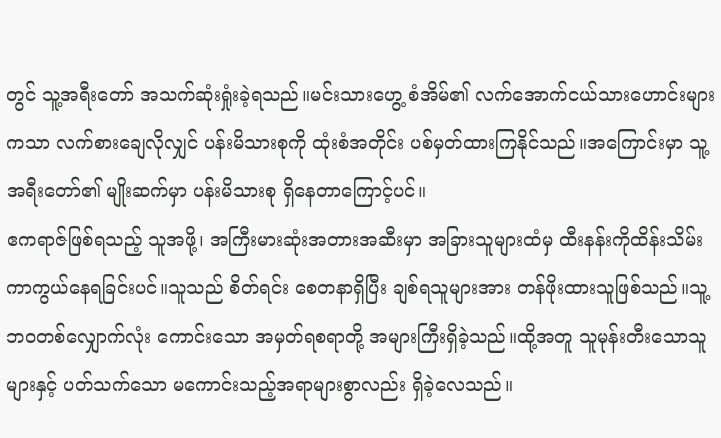တွင် သူ့အရီးတော် အသက်ဆုံးရှုံးခဲ့ရသည်။မင်းသားဟွေ့ စံအိမ်၏ လက်အောက်ငယ်သားဟောင်းများကသာ လက်စားချေလိုလျှင် ပန်းမိသားစုကို ထုံးစံအတိုင်း ပစ်မှတ်ထားကြနိုင်သည်။အကြောင်းမှာ သူ့အရီးတော်၏ မျိုးဆက်မှာ ပန်းမိသားစု ရှိနေတာကြောင့်ပင်။
ဧကရာဇ်ဖြစ်ရသည့် သူအဖို့၊ အကြီးမားဆုံးအတားအဆီးမှာ အခြားသူများထံမှ ထီးနန်းကိုထိန်းသိမ်းကာကွယ်နေရခြင်းပင်။သူသည် စိတ်ရင်း စေတနာရှိပြီး ချစ်ရသူများအား တန်ဖိုးထားသူဖြစ်သည်။သူ့ဘဝတစ်လျှောက်လုံး ကောင်းသော အမှတ်ရစရာတို့ အများကြီးရှိခဲ့သည်။ထို့အတူ သူမုန်းတီးသောသူများနှင့် ပတ်သက်သော မကောင်းသည့်အရာများစွာလည်း ရှိခဲ့လေသည်။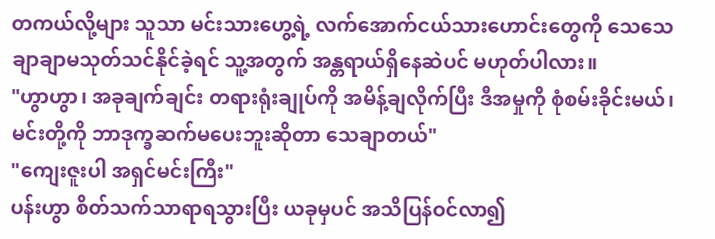တကယ်လို့များ သူသာ မင်းသားဟွေ့ရဲ့ လက်အောက်ငယ်သားဟောင်းတွေကို သေသေချာချာမသုတ်သင်နိုင်ခဲ့ရင် သူ့အတွက် အန္တရာယ်ရှိနေဆဲပင် မဟုတ်ပါလား။
"ဟွာဟွာ၊ အခုချက်ချင်း တရားရုံးချုပ်ကို အမိန့်ချလိုက်ပြီး ဒီအမှုကို စုံစမ်းခိုင်းမယ်၊ မင်းတို့ကို ဘာဒုက္ခဆက်မပေးဘူးဆိုတာ သေချာတယ်"
"ကျေးဇူးပါ အရှင်မင်းကြီး"
ပန်းဟွာ စိတ်သက်သာရာရသွားပြီး ယခုမှပင် အသိပြန်ဝင်လာ၍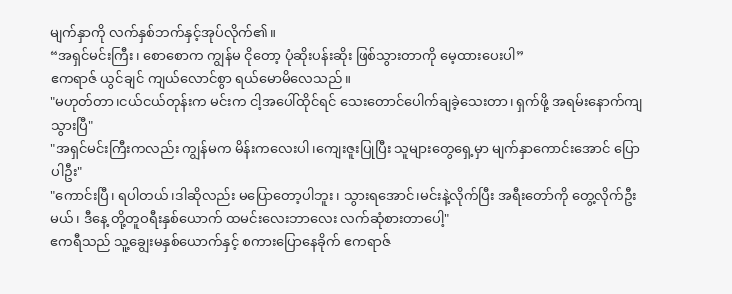မျက်နှာကို လက်နှစ်ဘက်နှင့်အုပ်လိုက်၏။
“အရှင်မင်းကြီး၊ စောစောက ကျွန်မ ငိုတော့ ပုံဆိုးပန်းဆိုး ဖြစ်သွားတာကို မေ့ထားပေးပါ”
ဧကရာဇ် ယွင်ချင် ကျယ်လောင်စွာ ရယ်မောမိလေသည်။
"မဟုတ်တာ၊ငယ်ငယ်တုန်းက မင်းက ငါ့အပေါ်ထိုင်ရင် သေးတောင်ပေါက်ချခဲ့သေးတာ၊ ရှက်ဖို့ အရမ်းနောက်ကျသွားပြီ"
"အရှင်မင်းကြီးကလည်း ကျွန်မက မိန်းကလေးပါ၊ကျေးဇူးပြုပြီး သူများတွေရှေ့မှာ မျက်နှာကောင်းအောင် ပြောပါဦး"
"ကောင်းပြီ၊ ရပါတယ်၊ဒါဆိုလည်း မပြောတော့ပါဘူး၊ သွားရအောင်၊မင်းနဲ့လိုက်ပြီး အရီးတော်ကို တွေ့လိုက်ဦးမယ်၊ ဒီနေ့ တို့တူဝရီးနှစ်ယောက် ထမင်းလေးဘာလေး လက်ဆုံစားတာပေါ့"
ဧကရီသည် သူ့ချွေးမနှစ်ယောက်နှင့် စကားပြောနေခိုက် ဧကရာဇ်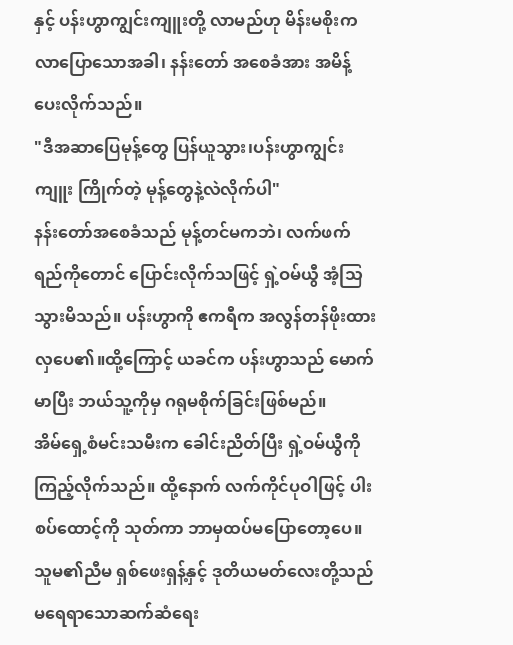နှင့် ပန်းဟွာကျွင်းကျူးတို့ လာမည်ဟု မိန်းမစိုးက လာပြောသောအခါ၊ နန်းတော် အစေခံအား အမိန့်ပေးလိုက်သည်။
"ဒီအဆာပြေမုန့်တွေ ပြန်ယူသွား၊ပန်းဟွာကျွင်းကျူး ကြိုက်တဲ့ မုန့်တွေနဲ့လဲလိုက်ပါ"
နန်းတော်အစေခံသည် မုန့်တင်မကဘဲ၊ လက်ဖက်ရည်ကိုတောင် ပြောင်းလိုက်သဖြင့် ရှဲ့ဝမ်ယွီ အံ့သြသွားမိသည်။ ပန်းဟွာကို ဧကရီက အလွန်တန်ဖိုးထားလှပေ၏။ထို့ကြောင့် ယခင်က ပန်းဟွာသည် မောက်မာပြီး ဘယ်သူ့ကိုမှ ဂရုမစိုက်ခြင်းဖြစ်မည်။
အိမ်ရှေ့စံမင်းသမီးက ခေါင်းညိတ်ပြီး ရှဲ့ဝမ်ယွီကိုကြည့်လိုက်သည်။ ထို့နောက် လက်ကိုင်ပုဝါဖြင့် ပါးစပ်ထောင့်ကို သုတ်ကာ ဘာမှထပ်မပြောတော့ပေ။ သူမ၏ညီမ ရှစ်ဖေးရှန့်နှင့် ဒုတိယမတ်လေးတို့သည် မရေရာသောဆက်ဆံရေး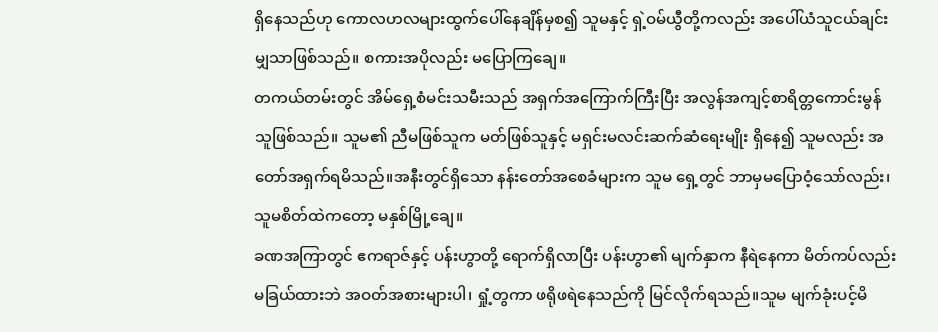ရှိနေသည်ဟု ကောလဟလများထွက်ပေါ်နေချိန်မှစ၍ သူမနှင့် ရှဲ့ဝမ်ယွီတို့ကလည်း အပေါ်ယံသူငယ်ချင်းမျှသာဖြစ်သည်။ စကားအပိုလည်း မပြောကြချေ။
တကယ်တမ်းတွင် အိမ်ရှေ့စံမင်းသမီးသည် အရှက်အကြောက်ကြီးပြီး အလွန်အကျင့်စာရိတ္တကောင်းမွန်သူဖြစ်သည်။ သူမ၏ ညီမဖြစ်သူက မတ်ဖြစ်သူနှင့် မရှင်းမလင်းဆက်ဆံရေးမျိုး ရှိနေ၍ သူမလည်း အတော်အရှက်ရမိသည်။အနီးတွင်ရှိသော နန်းတော်အစေခံများက သူမ ရှေ့တွင် ဘာမှမပြောဝံ့သော်လည်း၊ သူမစိတ်ထဲကတော့ မနှစ်မြို့ချေ။
ခဏအကြာတွင် ဧကရာဇ်နှင့် ပန်းဟွာတို့ ရောက်ရှိလာပြီး ပန်းဟွာ၏ မျက်နှာက နီရဲနေကာ မိတ်ကပ်လည်းမခြယ်ထားဘဲ အဝတ်အစားများပါ၊ ရှုံ့တွကာ ဖရိုဖရဲနေသည်ကို မြင်လိုက်ရသည်။သူမ မျက်ခုံးပင့်မိ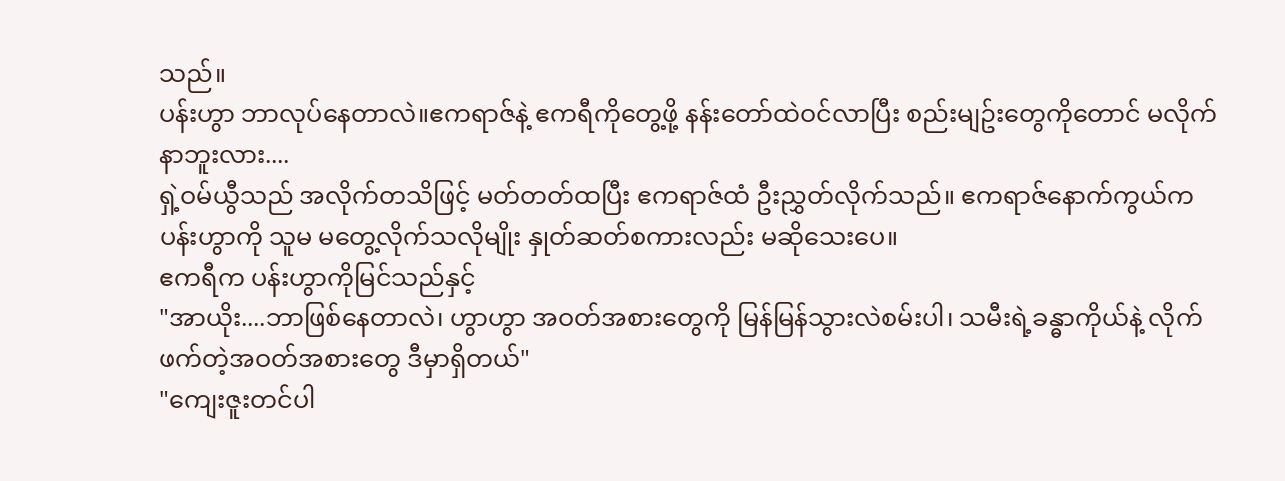သည်။
ပန်းဟွာ ဘာလုပ်နေတာလဲ။ဧကရာဇ်နဲ့ ဧကရီကိုတွေ့ဖို့ နန်းတော်ထဲဝင်လာပြီး စည်းမျဥ်းတွေကိုတောင် မလိုက်နာဘူးလား....
ရှဲ့ဝမ်ယွီသည် အလိုက်တသိဖြင့် မတ်တတ်ထပြီး ဧကရာဇ်ထံ ဦးညွှတ်လိုက်သည်။ ဧကရာဇ်နောက်ကွယ်က ပန်းဟွာကို သူမ မတွေ့လိုက်သလိုမျိုး နှုတ်ဆတ်စကားလည်း မဆိုသေးပေ။
ဧကရီက ပန်းဟွာကိုမြင်သည်နှင့်
"အာယိုး....ဘာဖြစ်နေတာလဲ၊ ဟွာဟွာ အဝတ်အစားတွေကို မြန်မြန်သွားလဲစမ်းပါ၊ သမီးရဲ့ခန္ဓာကိုယ်နဲ့ လိုက်ဖက်တဲ့အဝတ်အစားတွေ ဒီမှာရှိတယ်"
"ကျေးဇူးတင်ပါ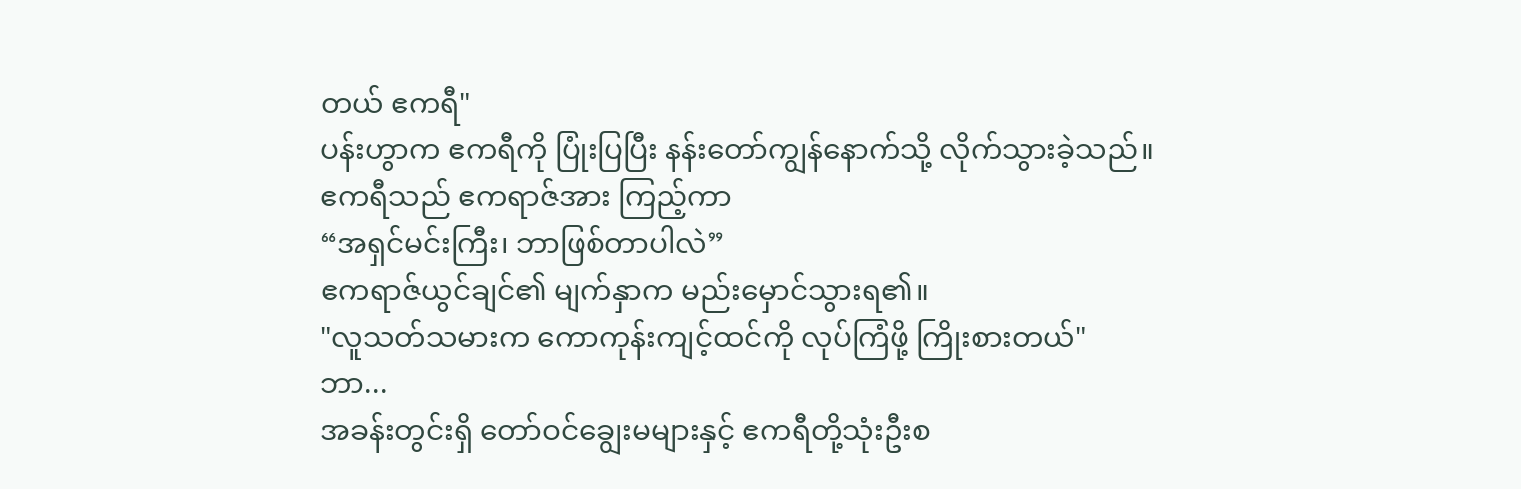တယ် ဧကရီ"
ပန်းဟွာက ဧကရီကို ပြုံးပြပြီး နန်းတော်ကျွန်နောက်သို့ လိုက်သွားခဲ့သည်။
ဧကရီသည် ဧကရာဇ်အား ကြည့်ကာ
“အရှင်မင်းကြီး၊ ဘာဖြစ်တာပါလဲ”
ဧကရာဇ်ယွင်ချင်၏ မျက်နှာက မည်းမှောင်သွားရ၏။
"လူသတ်သမားက ကောကုန်းကျင့်ထင်ကို လုပ်ကြံဖို့ ကြိုးစားတယ်"
ဘာ...
အခန်းတွင်းရှိ တော်ဝင်ချွေးမများနှင့် ဧကရီတို့သုံးဦးစ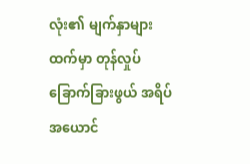လုံး၏ မျက်နှာများထက်မှာ တုန်လှုပ်ခြောက်ခြားဖွယ် အရိပ်အယောင်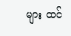များ ထင်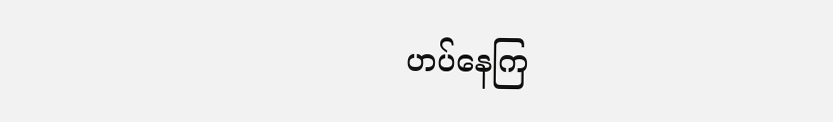ဟပ်နေကြ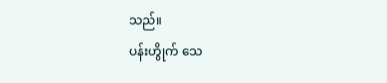သည်။
ပန်းဟွိုက် သေ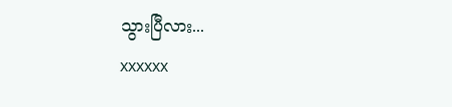သွားပြီလား...
xxxxxx